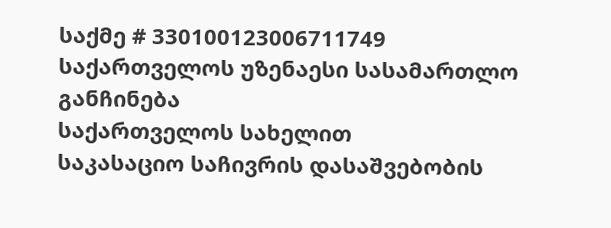საქმე # 330100123006711749
საქართველოს უზენაესი სასამართლო
განჩინება
საქართველოს სახელით
საკასაციო საჩივრის დასაშვებობის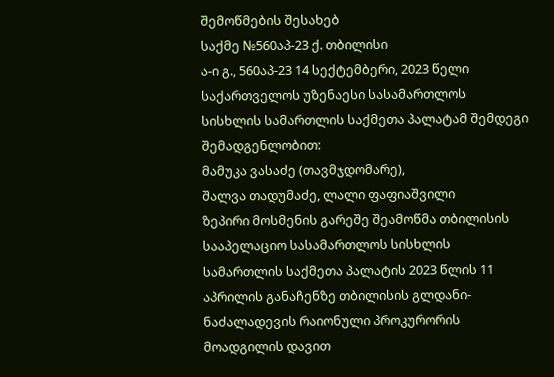შემოწმების შესახებ
საქმე №560აპ-23 ქ. თბილისი
ა-ი გ., 560აპ-23 14 სექტემბერი, 2023 წელი
საქართველოს უზენაესი სასამართლოს სისხლის სამართლის საქმეთა პალატამ შემდეგი შემადგენლობით:
მამუკა ვასაძე (თავმჯდომარე),
შალვა თადუმაძე, ლალი ფაფიაშვილი
ზეპირი მოსმენის გარეშე შეამოწმა თბილისის სააპელაციო სასამართლოს სისხლის სამართლის საქმეთა პალატის 2023 წლის 11 აპრილის განაჩენზე თბილისის გლდანი-ნაძალადევის რაიონული პროკურორის მოადგილის დავით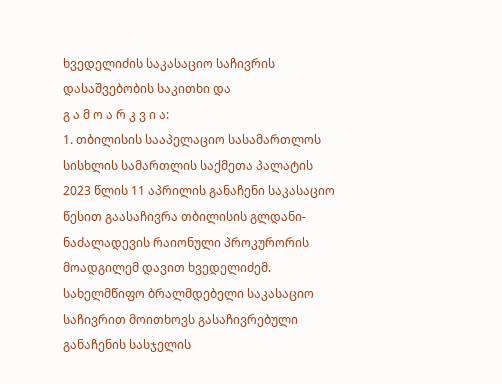ხვედელიძის საკასაციო საჩივრის დასაშვებობის საკითხი და
გ ა მ ო ა რ კ ვ ი ა:
1. თბილისის სააპელაციო სასამართლოს სისხლის სამართლის საქმეთა პალატის 2023 წლის 11 აპრილის განაჩენი საკასაციო წესით გაასაჩივრა თბილისის გლდანი-ნაძალადევის რაიონული პროკურორის მოადგილემ დავით ხვედელიძემ. სახელმწიფო ბრალმდებელი საკასაციო საჩივრით მოითხოვს გასაჩივრებული განაჩენის სასჯელის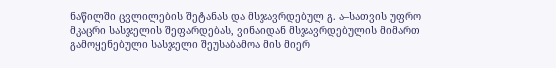ნაწილში ცვლილების შეტანას და მსჯავრდებულ გ. ა–სათვის უფრო მკაცრი სასჯელის შეფარდებას, ვინაიდან მსჯავრდებულის მიმართ გამოყენებული სასჯელი შეუსაბამოა მის მიერ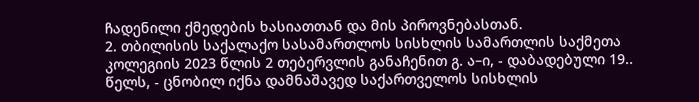ჩადენილი ქმედების ხასიათთან და მის პიროვნებასთან.
2. თბილისის საქალაქო სასამართლოს სისხლის სამართლის საქმეთა კოლეგიის 2023 წლის 2 თებერვლის განაჩენით გ. ა–ი, - დაბადებული 19.. წელს, - ცნობილ იქნა დამნაშავედ საქართველოს სისხლის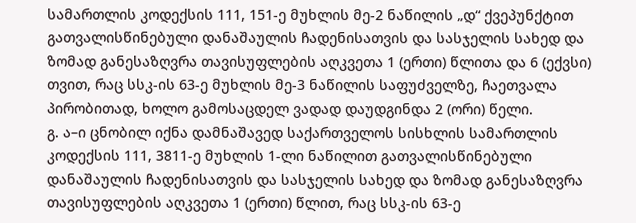სამართლის კოდექსის 111, 151-ე მუხლის მე-2 ნაწილის „დ“ ქვეპუნქტით გათვალისწინებული დანაშაულის ჩადენისათვის და სასჯელის სახედ და ზომად განესაზღვრა თავისუფლების აღკვეთა 1 (ერთი) წლითა და 6 (ექვსი) თვით, რაც სსკ-ის 63-ე მუხლის მე-3 ნაწილის საფუძველზე, ჩაეთვალა პირობითად, ხოლო გამოსაცდელ ვადად დაუდგინდა 2 (ორი) წელი.
გ. ა–ი ცნობილ იქნა დამნაშავედ საქართველოს სისხლის სამართლის კოდექსის 111, 3811-ე მუხლის 1-ლი ნაწილით გათვალისწინებული დანაშაულის ჩადენისათვის და სასჯელის სახედ და ზომად განესაზღვრა თავისუფლების აღკვეთა 1 (ერთი) წლით, რაც სსკ-ის 63-ე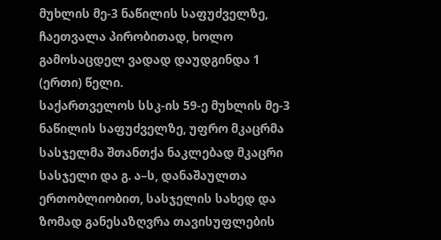მუხლის მე-3 ნაწილის საფუძველზე, ჩაეთვალა პირობითად, ხოლო გამოსაცდელ ვადად დაუდგინდა 1 (ერთი) წელი.
საქართველოს სსკ-ის 59-ე მუხლის მე-3 ნაწილის საფუძველზე, უფრო მკაცრმა სასჯელმა შთანთქა ნაკლებად მკაცრი სასჯელი და გ. ა–ს, დანაშაულთა ერთობლიობით, სასჯელის სახედ და ზომად განესაზღვრა თავისუფლების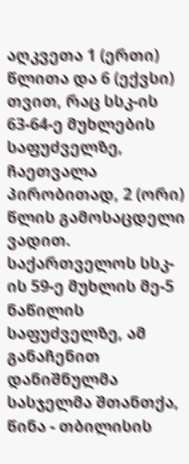აღკვეთა 1 (ერთი) წლითა და 6 (ექვსი) თვით, რაც სსკ-ის 63-64-ე მუხლების საფუძველზე, ჩაეთვალა პირობითად, 2 (ორი) წლის გამოსაცდელი ვადით.
საქართველოს სსკ-ის 59-ე მუხლის მე-5 ნაწილის საფუძველზე, ამ განაჩენით დანიშნულმა სასჯელმა შთანთქა, წინა - თბილისის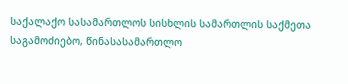საქალაქო სასამართლოს სისხლის სამართლის საქმეთა საგამოძიებო, წინასასამართლო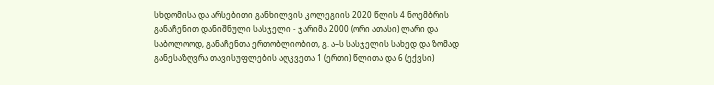სხდომისა და არსებითი განხილვის კოლეგიის 2020 წლის 4 ნოემბრის განაჩენით დანიშნული სასჯელი - ჯარიმა 2000 (ორი ათასი) ლარი და საბოლოოდ, განაჩენთა ერთობლიობით, გ. ა–ს სასჯელის სახედ და ზომად განესაზღვრა თავისუფლების აღკვეთა 1 (ერთი) წლითა და 6 (ექვსი)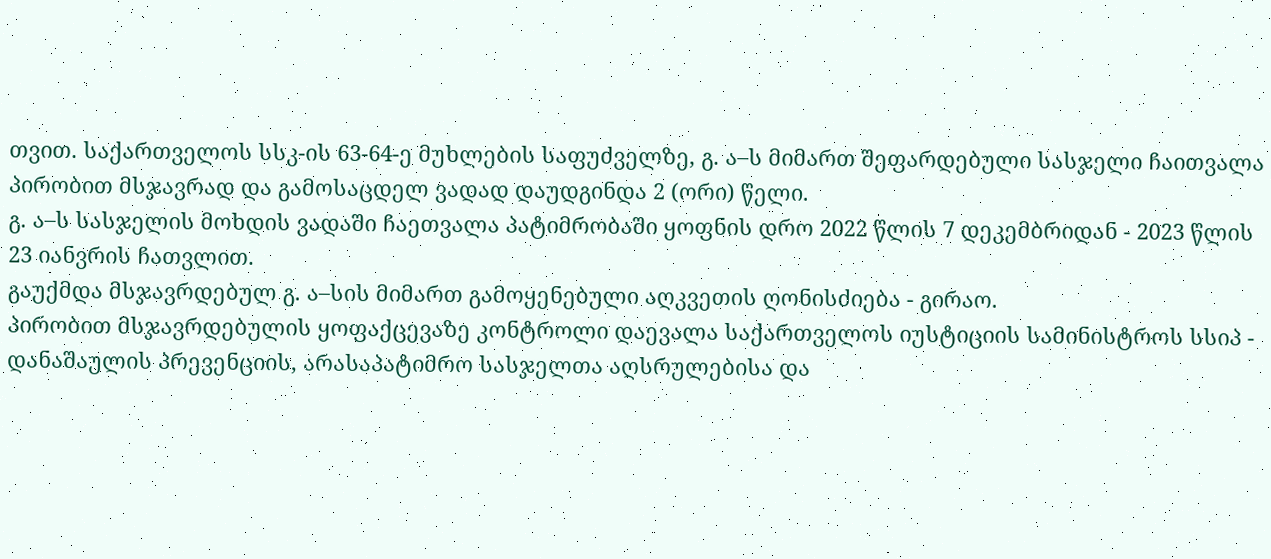თვით. საქართველოს სსკ-ის 63-64-ე მუხლების საფუძველზე, გ. ა–ს მიმართ შეფარდებული სასჯელი ჩაითვალა პირობით მსჯავრად და გამოსაცდელ ვადად დაუდგინდა 2 (ორი) წელი.
გ. ა–ს სასჯელის მოხდის ვადაში ჩაეთვალა პატიმრობაში ყოფნის დრო 2022 წლის 7 დეკემბრიდან - 2023 წლის 23 იანვრის ჩათვლით.
გაუქმდა მსჯავრდებულ გ. ა–სის მიმართ გამოყენებული აღკვეთის ღონისძიება - გირაო.
პირობით მსჯავრდებულის ყოფაქცევაზე კონტროლი დაევალა საქართველოს იუსტიციის სამინისტროს სსიპ - დანაშაულის პრევენციის, არასაპატიმრო სასჯელთა აღსრულებისა და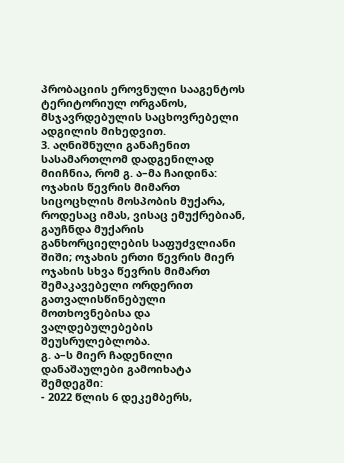პრობაციის ეროვნული სააგენტოს ტერიტორიულ ორგანოს, მსჯავრდებულის საცხოვრებელი ადგილის მიხედვით.
3. აღნიშნული განაჩენით სასამართლომ დადგენილად მიიჩნია, რომ გ. ა–მა ჩაიდინა: ოჯახის წევრის მიმართ სიცოცხლის მოსპობის მუქარა, როდესაც იმას, ვისაც ემუქრებიან, გაუჩნდა მუქარის განხორციელების საფუძვლიანი შიში; ოჯახის ერთი წევრის მიერ ოჯახის სხვა წევრის მიმართ შემაკავებელი ორდერით გათვალისწინებული მოთხოვნებისა და ვალდებულებების შეუსრულებლობა.
გ. ა–ს მიერ ჩადენილი დანაშაულები გამოიხატა შემდეგში:
- 2022 წლის 6 დეკემბერს,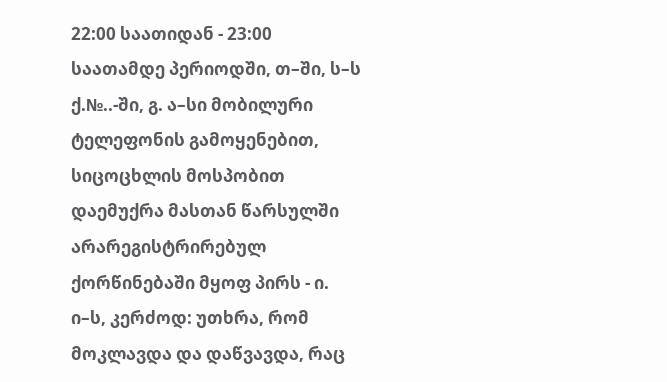22:00 საათიდან - 23:00 საათამდე პერიოდში, თ–ში, ს–ს ქ.№..-ში, გ. ა–სი მობილური ტელეფონის გამოყენებით, სიცოცხლის მოსპობით დაემუქრა მასთან წარსულში არარეგისტრირებულ ქორწინებაში მყოფ პირს - ი. ი–ს, კერძოდ: უთხრა, რომ მოკლავდა და დაწვავდა, რაც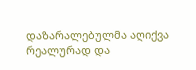დაზარალებულმა აღიქვა რეალურად და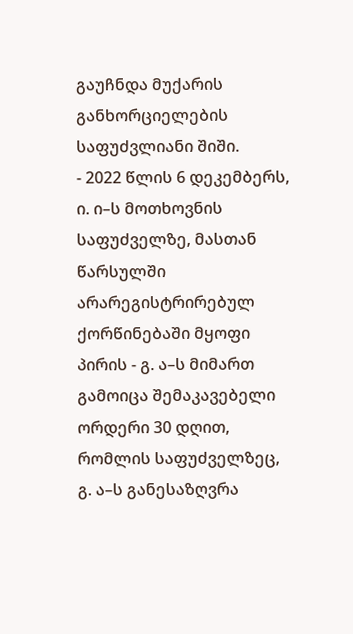გაუჩნდა მუქარის განხორციელების საფუძვლიანი შიში.
- 2022 წლის 6 დეკემბერს, ი. ი–ს მოთხოვნის საფუძველზე, მასთან წარსულში არარეგისტრირებულ ქორწინებაში მყოფი პირის - გ. ა–ს მიმართ გამოიცა შემაკავებელი ორდერი 30 დღით, რომლის საფუძველზეც, გ. ა–ს განესაზღვრა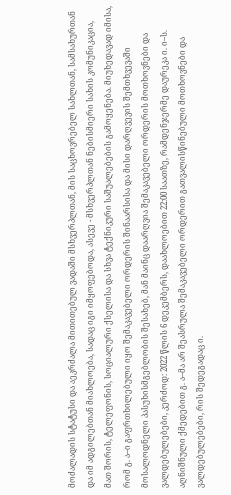მოძალადის სტატუსი და აეკრძალა მითითებულ ვადაში მსხვერპლთან, მის საცხოვრებელ სახლთან, სამსახურთან და იმ ადგილებთან მიახლოება, სადაც იგი იმყოფებოდა, ასევე - მსხვერპლთან ნებისმიერი სახის კომუნიკაცია, მათ შორის, ტელეფონის, სოციალური ქსელისა და სხვა ტექნიკური საშუალებების გამოყენება. მიუხედავად იმისა, რომ გ. ა–ი გაფრთხილებული იყო შემაკავებელი ორდერის შინაარსისა და მისი დარღვევის შემთხვევაში მოსალოდნელი პასუხისმგებლობის შესახებ, მან მაინც დაარღვია შემაკავებელი ორდერის მოთხოვნები და ვალდებულებები, კერძოდ: 2022 წლის 6 დეკემბერს, დაახლოებით 22:00 საათზე, რამდენჯერმე დაურეკა ი. ი–ს. აღნიშნული ქმედებით გ. ა–მა არ შეასრულა შემაკავებელი ორდერით გათვალისწინებული მოთხოვნები და ვალდებულებები, რის შედეგადაც ი.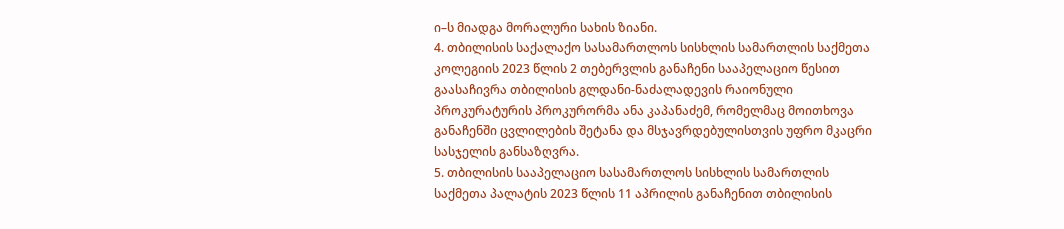ი–ს მიადგა მორალური სახის ზიანი.
4. თბილისის საქალაქო სასამართლოს სისხლის სამართლის საქმეთა კოლეგიის 2023 წლის 2 თებერვლის განაჩენი სააპელაციო წესით გაასაჩივრა თბილისის გლდანი-ნაძალადევის რაიონული პროკურატურის პროკურორმა ანა კაპანაძემ, რომელმაც მოითხოვა განაჩენში ცვლილების შეტანა და მსჯავრდებულისთვის უფრო მკაცრი სასჯელის განსაზღვრა.
5. თბილისის სააპელაციო სასამართლოს სისხლის სამართლის საქმეთა პალატის 2023 წლის 11 აპრილის განაჩენით თბილისის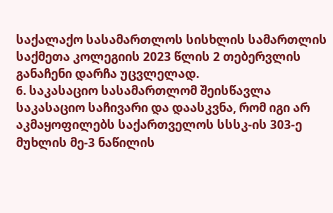საქალაქო სასამართლოს სისხლის სამართლის საქმეთა კოლეგიის 2023 წლის 2 თებერვლის განაჩენი დარჩა უცვლელად.
6. საკასაციო სასამართლომ შეისწავლა საკასაციო საჩივარი და დაასკვნა, რომ იგი არ აკმაყოფილებს საქართველოს სსსკ-ის 303-ე მუხლის მე-3 ნაწილის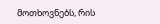მოთხოვნებს, რის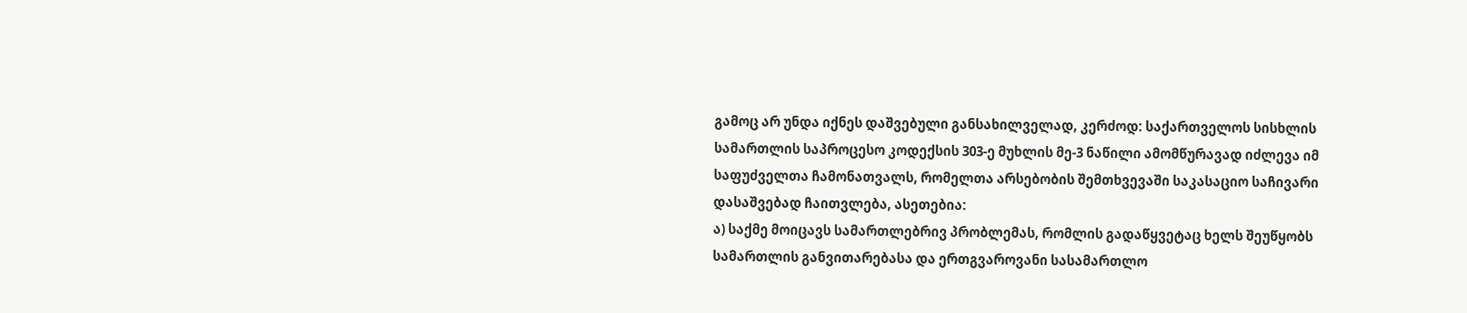გამოც არ უნდა იქნეს დაშვებული განსახილველად, კერძოდ: საქართველოს სისხლის სამართლის საპროცესო კოდექსის 303-ე მუხლის მე-3 ნაწილი ამომწურავად იძლევა იმ საფუძველთა ჩამონათვალს, რომელთა არსებობის შემთხვევაში საკასაციო საჩივარი დასაშვებად ჩაითვლება, ასეთებია:
ა) საქმე მოიცავს სამართლებრივ პრობლემას, რომლის გადაწყვეტაც ხელს შეუწყობს სამართლის განვითარებასა და ერთგვაროვანი სასამართლო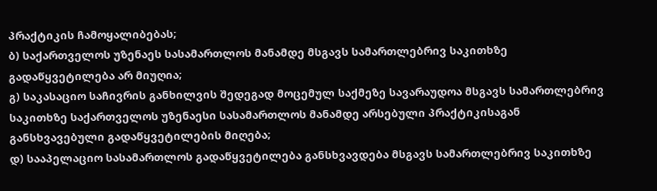პრაქტიკის ჩამოყალიბებას;
ბ) საქართველოს უზენაეს სასამართლოს მანამდე მსგავს სამართლებრივ საკითხზე გადაწყვეტილება არ მიუღია;
გ) საკასაციო საჩივრის განხილვის შედეგად მოცემულ საქმეზე სავარაუდოა მსგავს სამართლებრივ საკითხზე საქართველოს უზენაესი სასამართლოს მანამდე არსებული პრაქტიკისაგან განსხვავებული გადაწყვეტილების მიღება;
დ) სააპელაციო სასამართლოს გადაწყვეტილება განსხვავდება მსგავს სამართლებრივ საკითხზე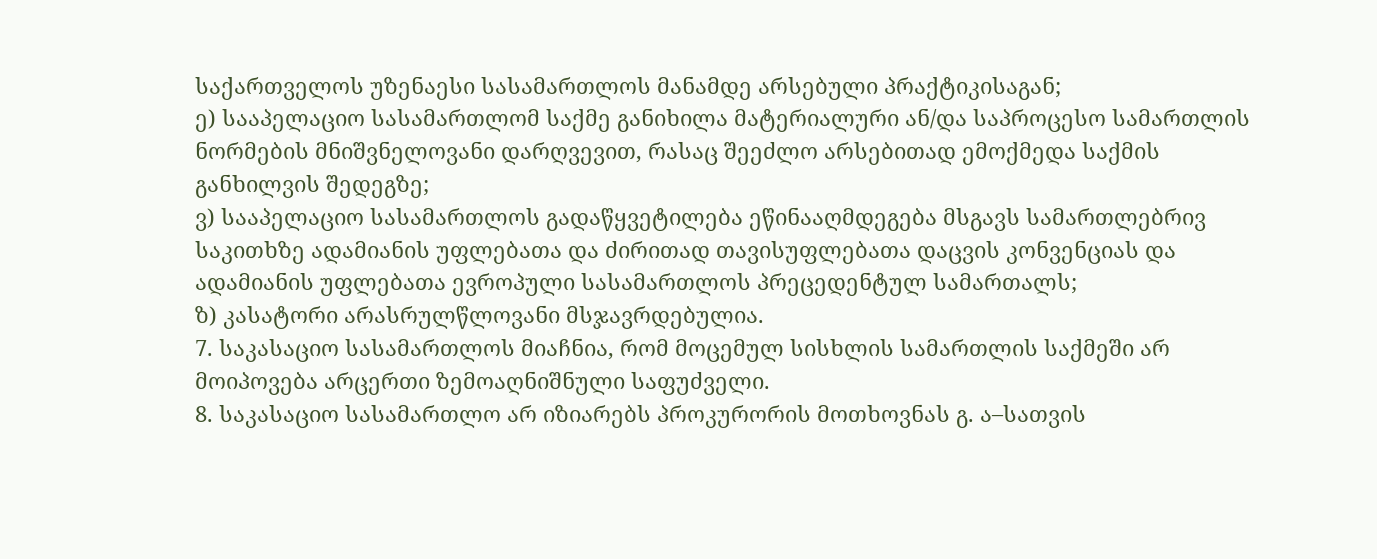საქართველოს უზენაესი სასამართლოს მანამდე არსებული პრაქტიკისაგან;
ე) სააპელაციო სასამართლომ საქმე განიხილა მატერიალური ან/და საპროცესო სამართლის ნორმების მნიშვნელოვანი დარღვევით, რასაც შეეძლო არსებითად ემოქმედა საქმის განხილვის შედეგზე;
ვ) სააპელაციო სასამართლოს გადაწყვეტილება ეწინააღმდეგება მსგავს სამართლებრივ საკითხზე ადამიანის უფლებათა და ძირითად თავისუფლებათა დაცვის კონვენციას და ადამიანის უფლებათა ევროპული სასამართლოს პრეცედენტულ სამართალს;
ზ) კასატორი არასრულწლოვანი მსჯავრდებულია.
7. საკასაციო სასამართლოს მიაჩნია, რომ მოცემულ სისხლის სამართლის საქმეში არ მოიპოვება არცერთი ზემოაღნიშნული საფუძველი.
8. საკასაციო სასამართლო არ იზიარებს პროკურორის მოთხოვნას გ. ა–სათვის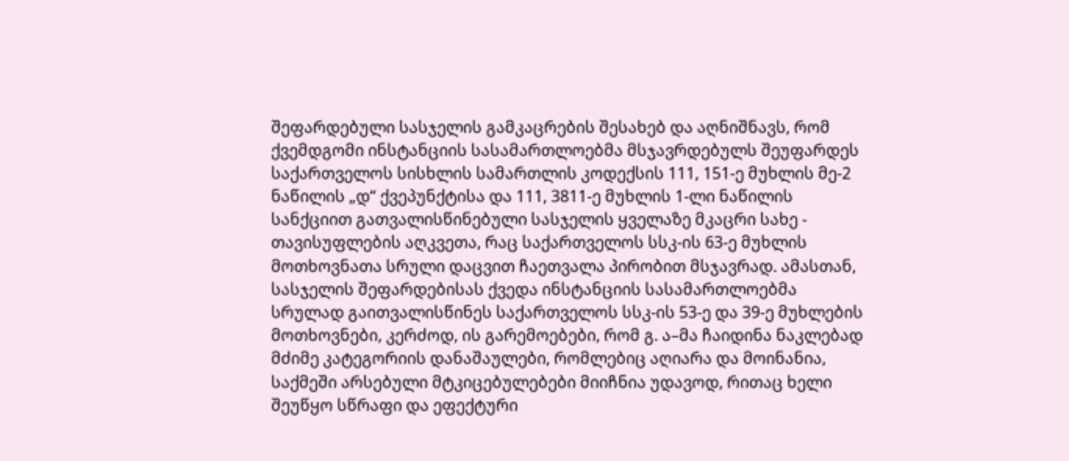შეფარდებული სასჯელის გამკაცრების შესახებ და აღნიშნავს, რომ ქვემდგომი ინსტანციის სასამართლოებმა მსჯავრდებულს შეუფარდეს საქართველოს სისხლის სამართლის კოდექსის 111, 151-ე მუხლის მე-2 ნაწილის „დ“ ქვეპუნქტისა და 111, 3811-ე მუხლის 1-ლი ნაწილის სანქციით გათვალისწინებული სასჯელის ყველაზე მკაცრი სახე - თავისუფლების აღკვეთა, რაც საქართველოს სსკ-ის 63-ე მუხლის მოთხოვნათა სრული დაცვით ჩაეთვალა პირობით მსჯავრად. ამასთან, სასჯელის შეფარდებისას ქვედა ინსტანციის სასამართლოებმა სრულად გაითვალისწინეს საქართველოს სსკ-ის 53-ე და 39-ე მუხლების მოთხოვნები, კერძოდ, ის გარემოებები, რომ გ. ა–მა ჩაიდინა ნაკლებად მძიმე კატეგორიის დანაშაულები, რომლებიც აღიარა და მოინანია, საქმეში არსებული მტკიცებულებები მიიჩნია უდავოდ, რითაც ხელი შეუწყო სწრაფი და ეფექტური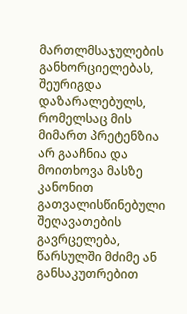მართლმსაჯულების განხორციელებას, შეურიგდა დაზარალებულს, რომელსაც მის მიმართ პრეტენზია არ გააჩნია და მოითხოვა მასზე კანონით გათვალისწინებული შეღავათების გავრცელება, წარსულში მძიმე ან განსაკუთრებით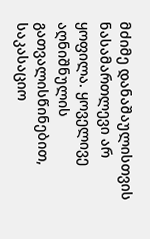მძიმე დანაშაულისთვის ნასამართლევი არ ყოფილა. ყოველივე აღნიშნულის გათვალისწინებით, საკასაციო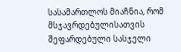სასამართლოს მიაჩნია, რომ მსჯავრდებულისათვის შეფარდებული სასჯელი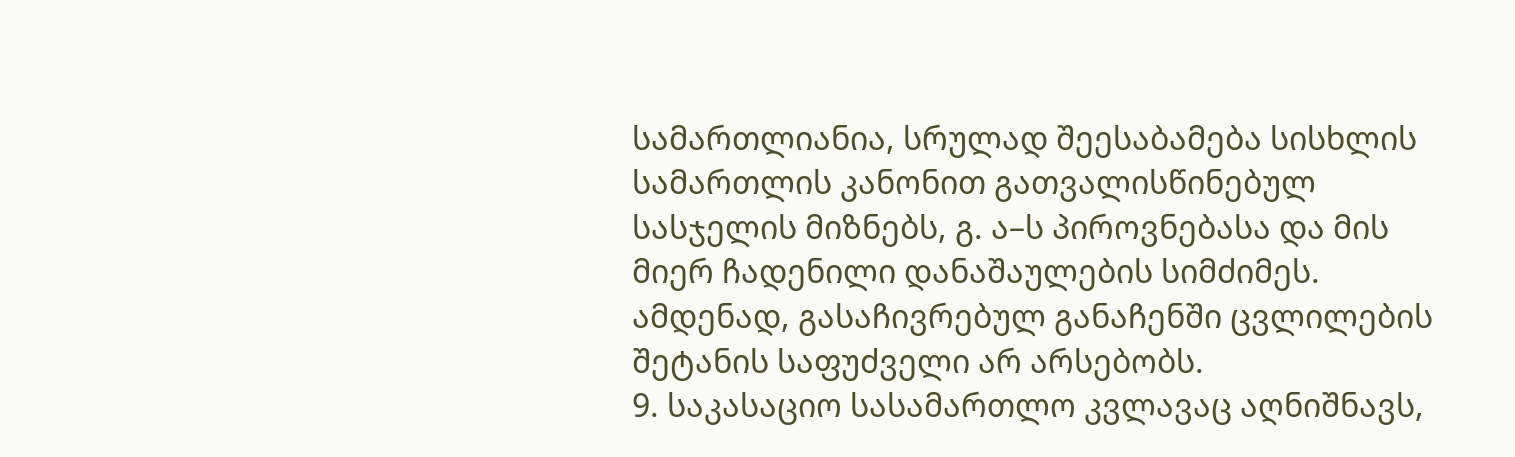სამართლიანია, სრულად შეესაბამება სისხლის სამართლის კანონით გათვალისწინებულ სასჯელის მიზნებს, გ. ა–ს პიროვნებასა და მის მიერ ჩადენილი დანაშაულების სიმძიმეს. ამდენად, გასაჩივრებულ განაჩენში ცვლილების შეტანის საფუძველი არ არსებობს.
9. საკასაციო სასამართლო კვლავაც აღნიშნავს,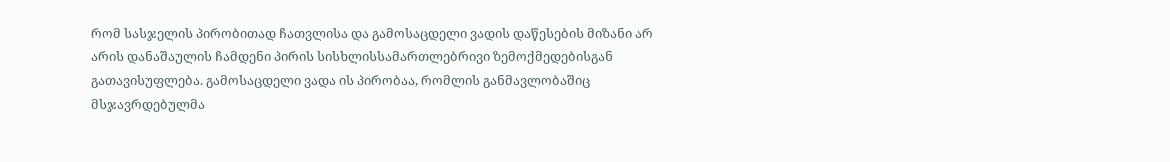რომ სასჯელის პირობითად ჩათვლისა და გამოსაცდელი ვადის დაწესების მიზანი არ არის დანაშაულის ჩამდენი პირის სისხლისსამართლებრივი ზემოქმედებისგან გათავისუფლება. გამოსაცდელი ვადა ის პირობაა, რომლის განმავლობაშიც მსჯავრდებულმა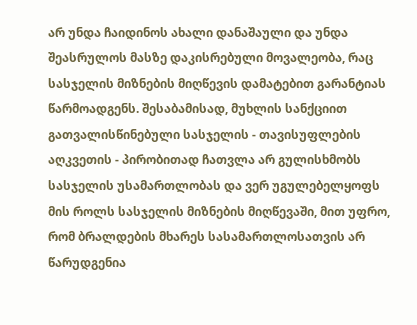არ უნდა ჩაიდინოს ახალი დანაშაული და უნდა შეასრულოს მასზე დაკისრებული მოვალეობა, რაც სასჯელის მიზნების მიღწევის დამატებით გარანტიას წარმოადგენს. შესაბამისად, მუხლის სანქციით გათვალისწინებული სასჯელის - თავისუფლების აღკვეთის - პირობითად ჩათვლა არ გულისხმობს სასჯელის უსამართლობას და ვერ უგულებელყოფს მის როლს სასჯელის მიზნების მიღწევაში, მით უფრო, რომ ბრალდების მხარეს სასამართლოსათვის არ წარუდგენია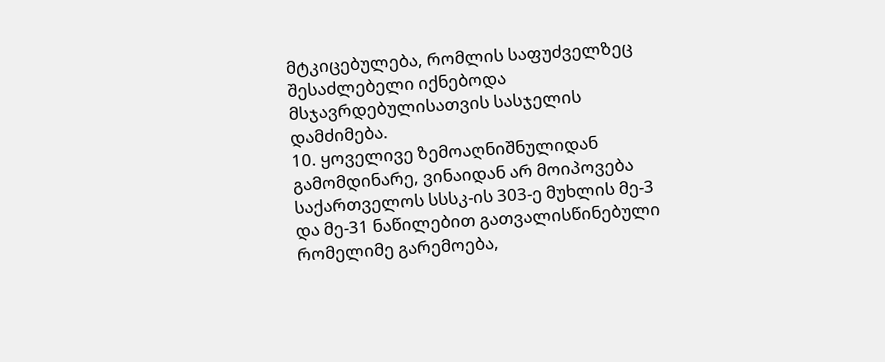მტკიცებულება, რომლის საფუძველზეც შესაძლებელი იქნებოდა მსჯავრდებულისათვის სასჯელის დამძიმება.
10. ყოველივე ზემოაღნიშნულიდან გამომდინარე, ვინაიდან არ მოიპოვება საქართველოს სსსკ-ის 303-ე მუხლის მე-3 და მე-31 ნაწილებით გათვალისწინებული რომელიმე გარემოება,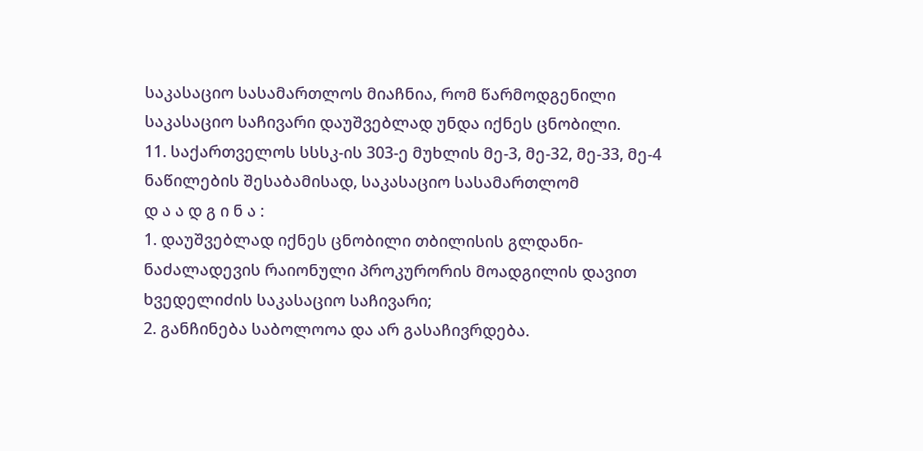საკასაციო სასამართლოს მიაჩნია, რომ წარმოდგენილი საკასაციო საჩივარი დაუშვებლად უნდა იქნეს ცნობილი.
11. საქართველოს სსსკ-ის 303-ე მუხლის მე-3, მე-32, მე-33, მე-4 ნაწილების შესაბამისად, საკასაციო სასამართლომ
დ ა ა დ გ ი ნ ა :
1. დაუშვებლად იქნეს ცნობილი თბილისის გლდანი-ნაძალადევის რაიონული პროკურორის მოადგილის დავით ხვედელიძის საკასაციო საჩივარი;
2. განჩინება საბოლოოა და არ გასაჩივრდება.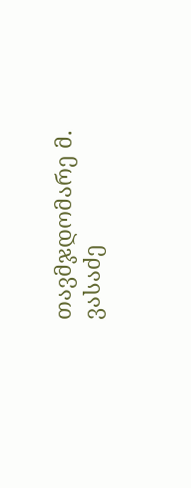თავმჯდომარე მ. ვასაძე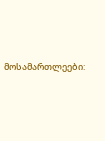მოსამართლეები: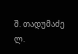შ. თადუმაძე
ლ.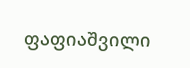ფაფიაშვილი